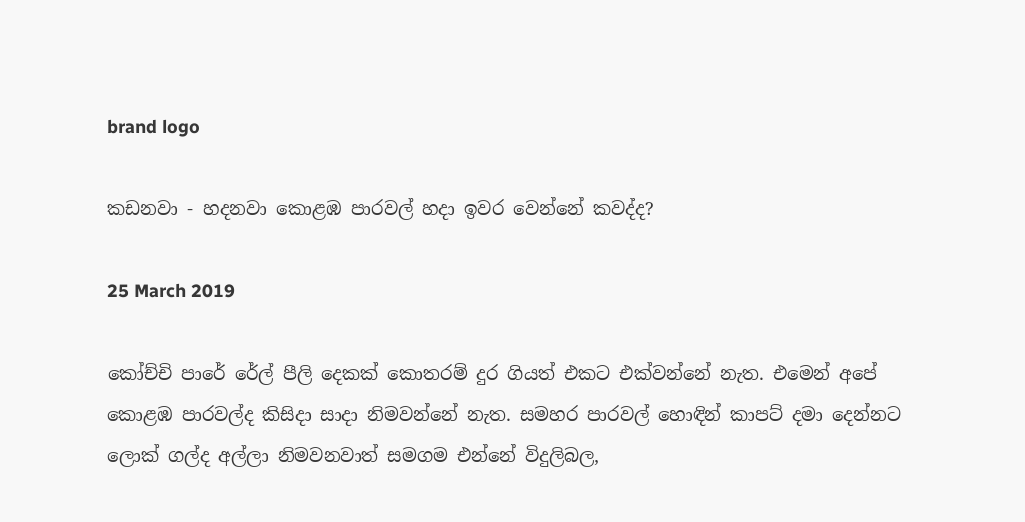brand logo

කඩනවා - හදනවා කොළඹ පාරවල් හදා ඉවර වෙන්නේ කවද්ද?

25 March 2019

කෝච්චි පාරේ රේල් පීලි දෙකක් කොතරම් දුර ගියත් එකට එක්වන්නේ නැත. එමෙන් අපේ කොළඹ පාරවල්ද කිසිදා සාදා නිමවන්නේ නැත. සමහර පාරවල් හොඳින් කාපට් දමා දෙන්නට ලොක් ගල්ද අල්ලා නිමවනවාත් සමගම එන්නේ විදුලිබල,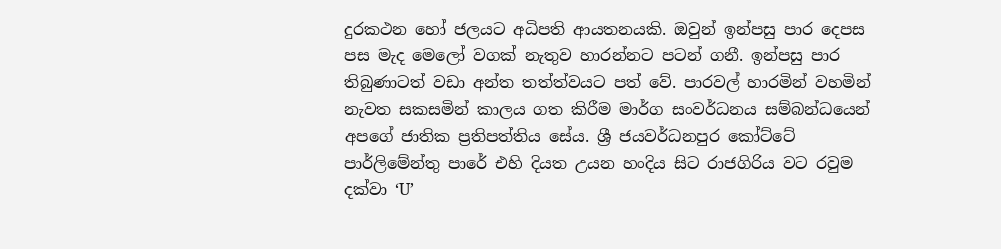දුරකථන හෝ ජලයට අධිපති ආයතනයකි. ඔවුන් ඉන්පසු පාර දෙපස පස මැද මෙලෝ වගක් නැතුව හාරන්නට පටන් ගනී. ඉන්පසු පාර තිබුණාටත් වඩා අන්ත තත්ත්වයට පත් වේ. පාරවල් හාරමින් වහමින් නැවත සකසමින් කාලය ගත කිරීම මාර්ග සංවර්ධනය සම්බන්ධයෙන් අපගේ ජාතික ප්‍රතිපත්තිය සේය. ශ්‍රී ජයවර්ධනපුර කෝට්ටේ පාර්ලිමේන්තු පාරේ එහි දියත උයන හංදිය සිට රාජගිරිය වට රවුම දක්වා ‘U’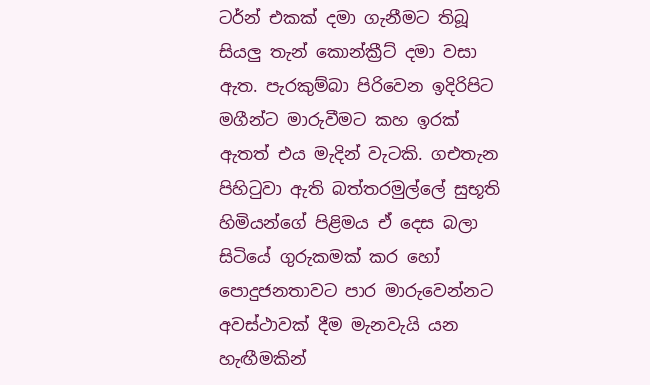ටර්න් එකක් දමා ගැනීමට තිබූ සියලු තැන් කොන්ක්‍රීට් දමා වසා ඇත. පැරකුම්බා පිරිවෙන ඉදිරිපිට මගීන්ට මාරුවීමට කහ ඉරක් ඇතත් එය මැදින් වැටකි. ගඑතැන පිහිටුවා ඇති බත්තරමුල්ලේ සුභූති හිමියන්ගේ පිළිමය ඒ දෙස බලා සිටියේ ගුරුකමක් කර හෝ පොදුජනතාවට පාර මාරුවෙන්නට අවස්ථාවක් දීම මැනවැයි යන හැඟීමකින්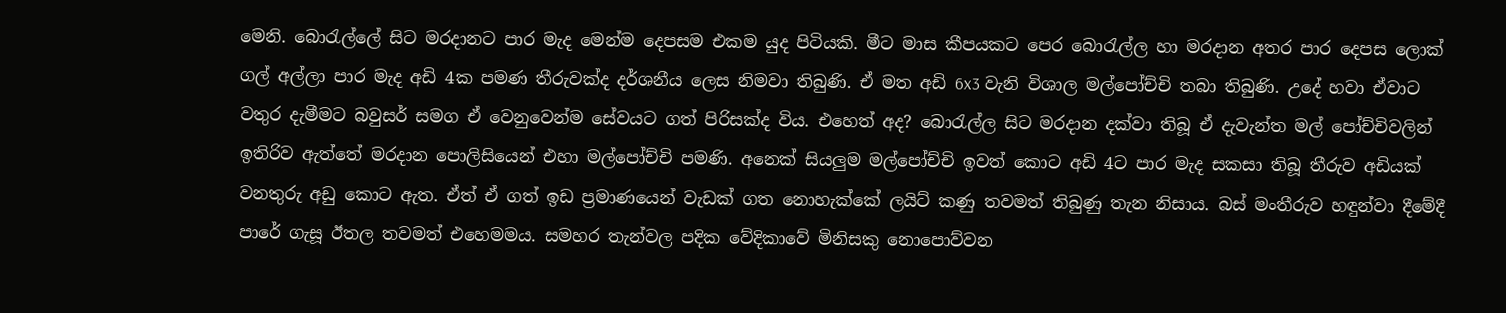මෙනි. බොරැල්ලේ සිට මරදානට පාර මැද මෙන්ම දෙපසම එකම යුද පිටියකි. මීට මාස කීපයකට පෙර බොරැල්ල හා මරදාන අතර පාර දෙපස ලොක් ගල් අල්ලා පාර මැද අඩි 4ක පමණ තීරුවක්ද දර්ශනීය ලෙස නිමවා තිබුණි. ඒ මත අඩි 6x3 වැනි විශාල මල්පෝච්චි තබා තිබුණි. උදේ හවා ඒවාට වතුර දැමීමට බවුසර් සමග ඒ වෙනුවෙන්ම සේවයට ගත් පිරිසක්ද විය. එහෙත් අද? බොරැල්ල සිට මරදාන දක්වා තිබූ ඒ දැවැන්ත මල් පෝච්චිවලින් ඉතිරිව ඇත්තේ මරදාන පොලිසියෙන් එහා මල්පෝච්චි පමණි. අනෙක් සියලුම මල්පෝච්චි ඉවත් කොට අඩි 4ට පාර මැද සකසා තිබූ තීරුව අඩියක් වනතුරු අඩු කොට ඇත. ඒත් ඒ ගත් ඉඩ ප්‍රමාණයෙන් වැඩක් ගත නොහැක්කේ ලයිට් කණු තවමත් තිබුණු තැන නිසාය. බස් මංතීරුව හඳුන්වා දීමේදී පාරේ ගැසූ ඊතල තවමත් එහෙමමය. සමහර තැන්වල පදික වේදිකාවේ මිනිසකු නොපොව්වන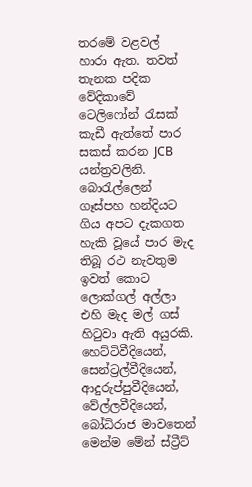තරමේ වළවල් හාරා ඇත. තවත් තැනක පදික වේදිකාවේ ටෙලිෆෝන් රැසක් කැඩී ඇත්තේ පාර සකස් කරන JCB යන්ත්‍රවලිනි. බොරැල්ලෙන් ගෑස්පහ හන්දියට ගිය අපට දැකගත හැකි වූයේ පාර මැද තිබූ රථ නැවතුම ඉවත් කොට ලොක්ගල් අල්ලා එහි මැද මල් ගස් හිටුවා ඇති අයුරකි. හෙට්ටිවීදියෙන්, සෙන්ට්‍රල්වීදියෙන්, ආදුරුප්පුවීදියෙන්, වේල්ලවීදියෙන්, බෝධිරාජ මාවතෙන් මෙන්ම මේන් ස්ට්‍රීට්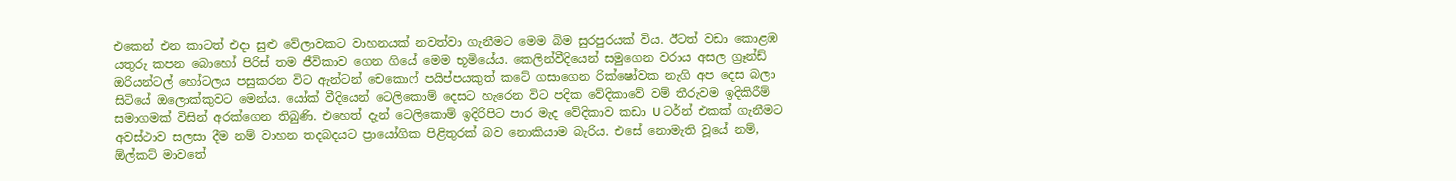එකෙන් එන කාටත් එදා සුළු වේලාවකට වාහනයක් නවත්වා ගැනීමට මෙම බිම සුරපුරයක් විය. ඊටත් වඩා කොළඹ යතුරු කපන බොහෝ පිරිස් තම ජීවිකාව ගෙන ගියේ මෙම භූමියේය. කෙලින්වීදියෙන් සමුගෙන වරාය අසල ග්‍රෑන්ඩ් ඔරියන්ටල් හෝටලය පසුකරන විට ඇන්ටන් චෙකොෆ් පයිප්පයකුත් කටේ ගසාගෙන රික්ෂෝවක නැගි අප දෙස බලා සිටියේ ඔලොක්කුවට මෙන්ය. යෝක් වීදියෙන් ටෙලිකොම් දෙසට හැරෙන විට පදික වේදිකාවේ වම් තීරුවම ඉදිකිරීම් සමාගමක් විසින් අරක්ගෙන තිබුණි. එහෙත් දැන් ටෙලිකොම් ඉදිරිපිට පාර මැද වේදිකාව කඩා U ටර්න් එකක් ගැනීමට අවස්ථාව සලසා දීම නම් වාහන තදබදයට ප්‍රායෝගික පිළිතුරක් බව නොකියාම බැරිය. එසේ නොමැති වූයේ නම්, ඕල්කට් මාවතේ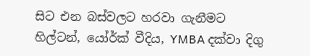සිට එන බස්වලට හරවා ගැනීමට හිල්ටන්, යෝර්ක් වීදිය, YMBA දක්වා දිගු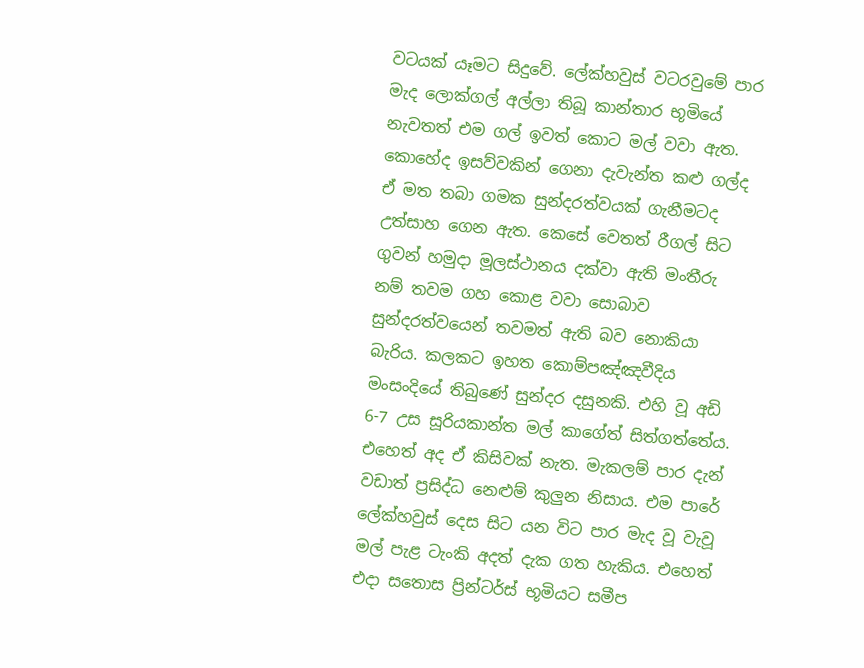වටයක් යෑමට සිදුවේ. ලේක්හවුස් වටරවුමේ පාර මැද ලොක්ගල් අල්ලා තිබූ කාන්තාර භූමියේ නැවතත් එම ගල් ඉවත් කොට මල් වවා ඇත. කොහේද ඉසව්වකින් ගෙනා දැවැන්ත කළු ගල්ද ඒ මත තබා ගමක සුන්දරත්වයක් ගැනීමටද උත්සාහ ගෙන ඇත. කෙසේ වෙතත් රීගල් සිට ගුවන් හමුදා මූලස්ථානය දක්වා ඇති මංතීරු නම් තවම ගහ කොළ වවා සොබාව සුන්දරත්වයෙන් තවමත් ඇති බව නොකියා බැරිය. කලකට ඉහත කොම්පඤ්ඤවීදිය මංසංදියේ තිබුණේ සුන්දර දසුනකි. එහි වූ අඩි 6-7 උස සූරියකාන්ත මල් කාගේත් සිත්ගත්තේය. එහෙත් අද ඒ කිසිවක් නැත. මැකලම් පාර දැන් වඩාත් ප්‍රසිද්ධ නෙළුම් කුලුන නිසාය. එම පාරේ ලේක්හවුස් දෙස සිට යන විට පාර මැද වූ වැවූ මල් පැළ ටැංකි අදත් දැක ගත හැකිය. එහෙත් එදා සතොස ප්‍රින්ටර්ස් භූමියට සමීප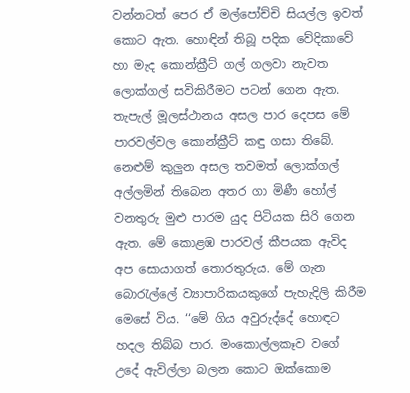වන්නටත් පෙර ඒ මල්පෝච්චි සියල්ල ඉවත් කොට ඇත. හොඳින් තිබූ පදික වේදිකාවේ හා මැද කොන්ක්‍රීට් ගල් ගලවා නැවත ලොක්ගල් සවිකිරීමට පටන් ගෙන ඇත. තැපැල් මූලස්ථානය අසල පාර දෙපස මේ පාරවල්වල කොන්ක්‍රීට් කඳු ගසා තිබේ. නෙළුම් කුලුන අසල තවමත් ලොක්ගල් අල්ලමින් තිබෙන අතර ගා මිණී හෝල් වනතුරු මුළු පාරම යුද පිටියක සිරි ගෙන ඇත. මේ කොළඹ පාරවල් කීපයක ඇවිද අප සොයාගත් තොරතුරුය. මේ ගැන බොරැල්ලේ ව්‍යාපාරිකයකුගේ පැහැදිලි කිරීම මෙසේ විය. ‘‘මේ ගිය අවුරුද්දේ හොඳට හදල තිබ්බ පාර. මංකොල්ලකෑව වගේ උදේ ඇවිල්ලා බලන කොට ඔක්කොම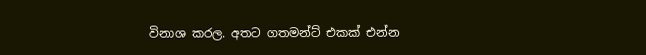විනාශ කරල. අතට ගතමන්ට් එකක් එන්න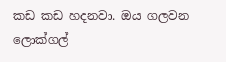කඩ කඩ හදනවා. ඔය ගලවන ලොක්ගල්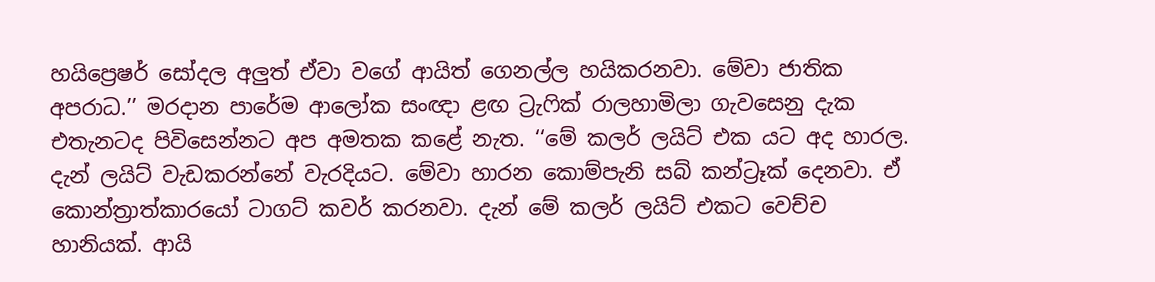හයිප්‍රෙෂර් සෝදල අලුත් ඒවා වගේ ආයිත් ගෙනල්ල හයිකරනවා. මේවා ජාතික අපරාධ.’’ මරදාන පාරේම ආලෝක සංඥා ළඟ ට්‍රැෆික් රාලහාමිලා ගැවසෙනු දැක එතැනටද පිවිසෙන්නට අප අමතක කළේ නැත. ‘‘මේ කලර් ලයිට් එක යට අද හාරල. දැන් ලයිට් වැඩකරන්නේ වැරදියට. මේවා හාරන කොම්පැනි සබ් කන්ට්‍රෑක් දෙනවා. ඒ කොන්ත්‍රාත්කාරයෝ ටාගට් කවර් කරනවා. දැන් මේ කලර් ලයිට් එකට වෙච්ච හානියක්. ආයි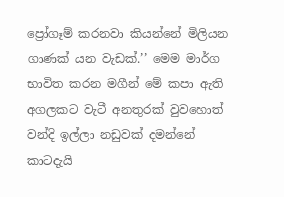ප්‍රෝගෑම් කරනවා කියන්නේ මිලියන ගාණක් යන වැඩක්.’’ මෙම මාර්ග භාවිත කරන මගීන් මේ කපා ඇති අගලකට වැටී අනතුරක් වුවහොත් වන්දි ඉල්ලා නඩුවක් දමන්නේ කාටදැයි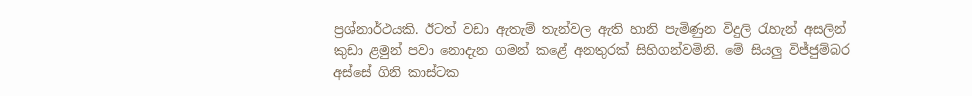ප්‍රශ්නාර්ථයකි. ඊටත් වඩා ඇතැම් තැන්වල ඇති හානි පැමිණුන විදුලි රැහැන් අසලින් කුඩා ළමුන් පවා නොදැන ගමන් කළේ අනතුරක් සිහිගන්වමිනි. මේ සියලු විජ්ජුම්බර අස්සේ ගිනි කාස්ටක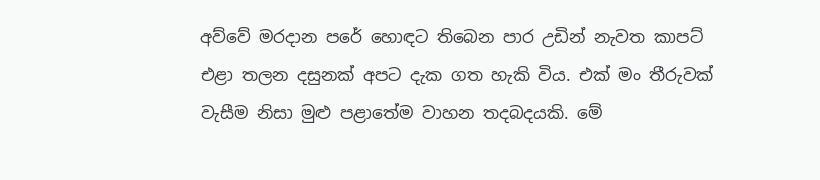අව්වේ මරදාන පරේ හොඳට තිබෙන පාර උඩින් නැවත කාපට් එළා තලන දසුනක් අපට දැක ගත හැකි විය. එක් මං තීරුවක් වැසීම නිසා මුළු පළාතේම වාහන තදබදයකි. මේ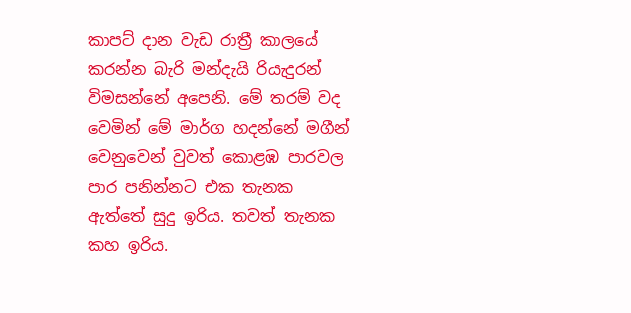කාපට් දාන වැඩ රාත්‍රී කාලයේ කරන්න බැරි මන්දැයි රියැදුරන් විමසන්නේ අපෙනි. මේ තරම් වද වෙමින් මේ මාර්ග හදන්නේ මගීන් වෙනුවෙන් වුවත් කොළඹ පාරවල පාර පනින්නට එක තැනක ඇත්තේ සුදු ඉරිය. තවත් තැනක කහ ඉරිය.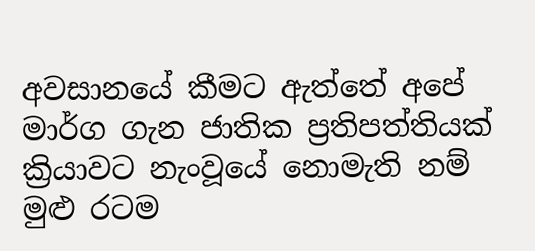අවසානයේ කීමට ඇත්තේ අපේ මාර්ග ගැන ජාතික ප්‍රතිපත්තියක් ක්‍රියාවට නැංවූයේ නොමැති නම් මුළු රටම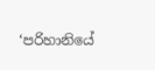‘පරිහානියේ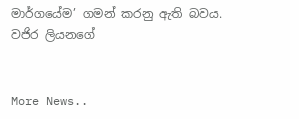මාර්ගයේම’ ගමන් කරනු ඇති බවය. වජිර ලියනගේ


More News..